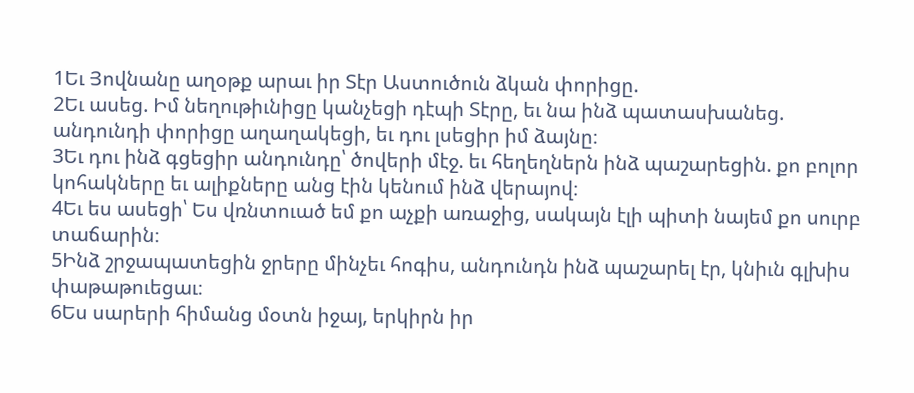1Եւ Յովնանը աղօթք արաւ իր Տէր Աստուծուն ձկան փորիցը.
2Եւ ասեց. Իմ նեղութիւնիցը կանչեցի դէպի Տէրը, եւ նա ինձ պատասխանեց. անդունդի փորիցը աղաղակեցի, եւ դու լսեցիր իմ ձայնը։
3Եւ դու ինձ գցեցիր անդունդը՝ ծովերի մէջ. եւ հեղեղներն ինձ պաշարեցին. քո բոլոր կոհակները եւ ալիքները անց էին կենում ինձ վերայով։
4Եւ ես ասեցի՝ Ես վռնտուած եմ քո աչքի առաջից, սակայն էլի պիտի նայեմ քո սուրբ տաճարին։
5Ինձ շրջապատեցին ջրերը մինչեւ հոգիս, անդունդն ինձ պաշարել էր, կնիւն գլխիս փաթաթուեցաւ։
6Ես սարերի հիմանց մօտն իջայ, երկիրն իր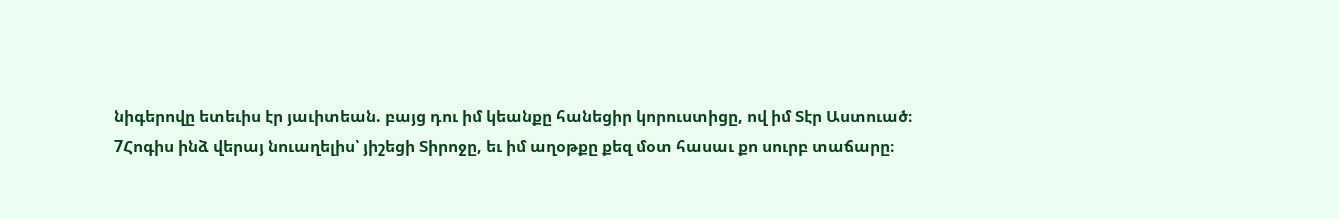նիգերովը ետեւիս էր յաւիտեան. բայց դու իմ կեանքը հանեցիր կորուստիցը, ով իմ Տէր Աստուած։
7Հոգիս ինձ վերայ նուաղելիս՝ յիշեցի Տիրոջը, եւ իմ աղօթքը քեզ մօտ հասաւ քո սուրբ տաճարը։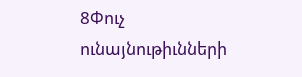8Փուչ ունայնութիւնների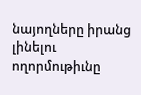նայողները իրանց լինելու ողորմութիւնը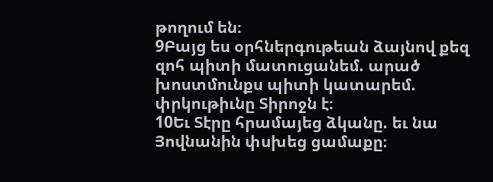թողում են։
9Բայց ես օրհներգութեան ձայնով քեզ զոհ պիտի մատուցանեմ. արած խոստմունքս պիտի կատարեմ. փրկութիւնը Տիրոջն է։
10Եւ Տէրը հրամայեց ձկանը. եւ նա Յովնանին փսխեց ցամաքը։